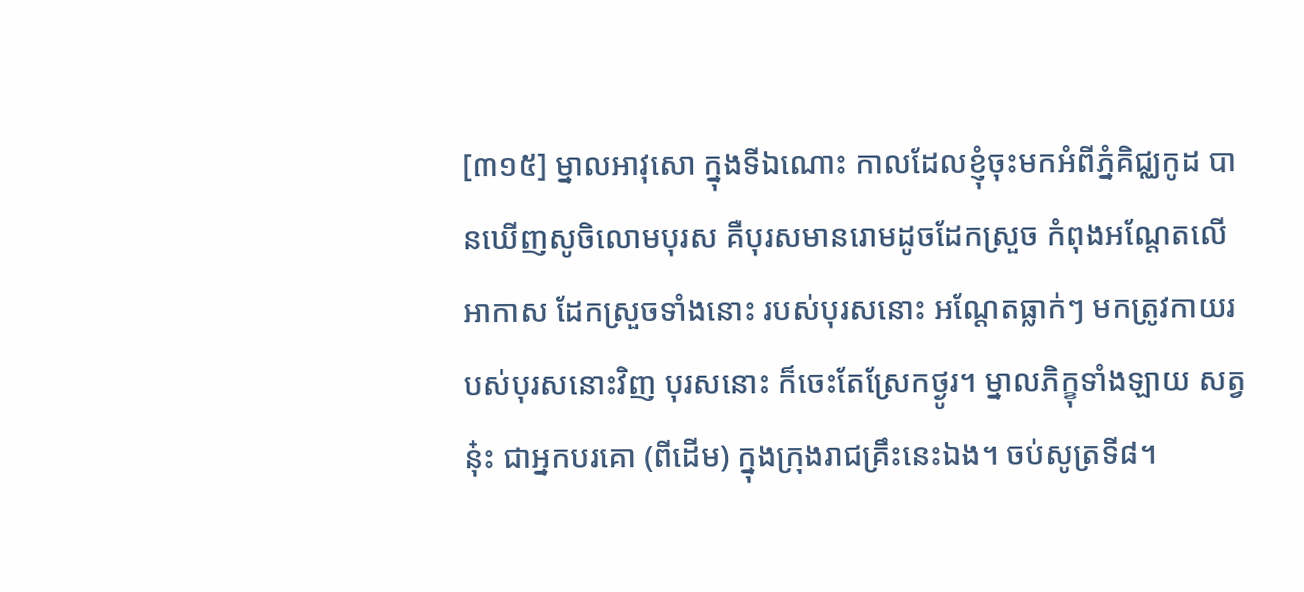[៣១៥] ម្នាលអាវុសោ ក្នុងទីឯណោះ កាលដែលខ្ញុំចុះមកអំពីភ្នំគិជ្ឈកូដ បានឃើញសូចិលោមបុរស គឺបុរសមានរោមដូចដែកស្រួច កំពុងអណ្តែតលើអាកាស ដែកស្រួចទាំងនោះ របស់បុរសនោះ អណ្តែតធ្លាក់ៗ មកត្រូវកាយរបស់បុរសនោះវិញ បុរសនោះ ក៏ចេះតែស្រែកថ្ងូរ។ ម្នាលភិក្ខុទាំងឡាយ សត្វនុ៎ះ ជាអ្នកបរគោ (ពីដើម) ក្នុងក្រុងរាជគ្រឹះនេះឯង។ ចប់សូត្រទី៨។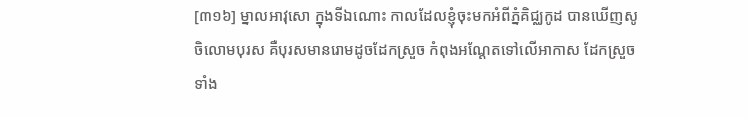[៣១៦] ម្នាលអាវុសោ ក្នុងទីឯណោះ កាលដែលខ្ញុំចុះមកអំពីភ្នំគិជ្ឈកូដ បានឃើញសូចិលោមបុរស គឺបុរសមានរោមដូចដែកស្រួច កំពុងអណ្តែតទៅលើអាកាស ដែកស្រួចទាំង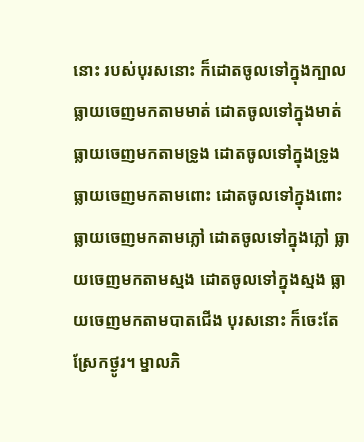នោះ របស់បុរសនោះ ក៏ដោតចូលទៅក្នុងក្បាល ធ្លាយចេញមកតាមមាត់ ដោតចូលទៅក្នុងមាត់ ធ្លាយចេញមកតាមទ្រូង ដោតចូលទៅក្នុងទ្រូង ធ្លាយចេញមកតាមពោះ ដោតចូលទៅក្នុងពោះ ធ្លាយចេញមកតាមភ្លៅ ដោតចូលទៅក្នុងភ្លៅ ធ្លាយចេញមកតាមស្មង ដោតចូលទៅក្នុងស្មង ធ្លាយចេញមកតាមបាតជើង បុរសនោះ ក៏ចេះតែស្រែកថ្ងូរ។ ម្នាលភិ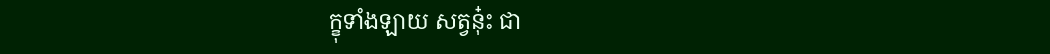ក្ខុទាំងឡាយ សត្វនុ៎ះ ជា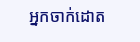អ្នកចាក់ដោត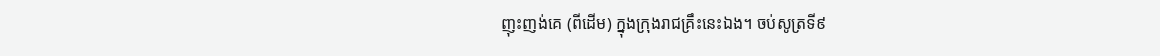ញុះញង់គេ (ពីដើម) ក្នុងក្រុងរាជគ្រឹះនេះឯង។ ចប់សូត្រទី៩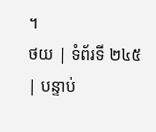។
ថយ | ទំព័រទី ២៤៥ | បន្ទាប់